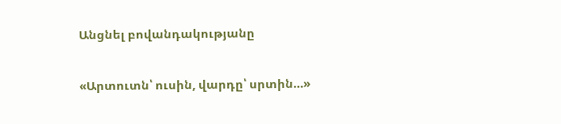Անցնել բովանդակությանը

«Արտուտն՝ ուսին, վարդը՝ սրտին…»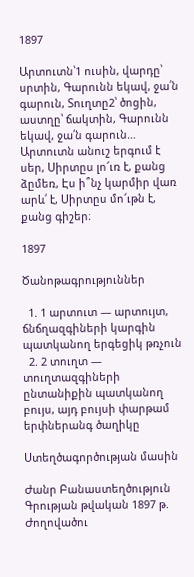1897

Արտուտն՝1 ուսին, վարդը՝ սրտին, Գարունն եկավ, ջա՛ն գարուն, Տուղտը2՝ ծոցին, աստղը՝ ճակտին, Գարունն եկավ, ջա՛ն գարուն… Արտուտն անուշ երգում է սեր, Սիրտըս լո՜ւռ է, քանց ձըմեռ, Էս ի՞նչ կարմիր վառ արև՛ է, Սիրտըս մո՜ւթն է, քանց գիշեր։

1897

Ծանոթագրություններ

  1. 1 արտուտ — արտույտ, ճնճղազգիների կարգին պատկանող երգեցիկ թռչուն
  2. 2 տուղտ — տուղտազգիների ընտանիքին պատկանող բույս, այդ բույսի փարթամ երփներանգ ծաղիկը

Ստեղծագործության մասին

Ժանր Բանաստեղծություն
Գրության թվական 1897 թ.
Ժողովածու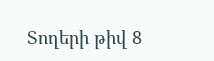Տողերի թիվ 8